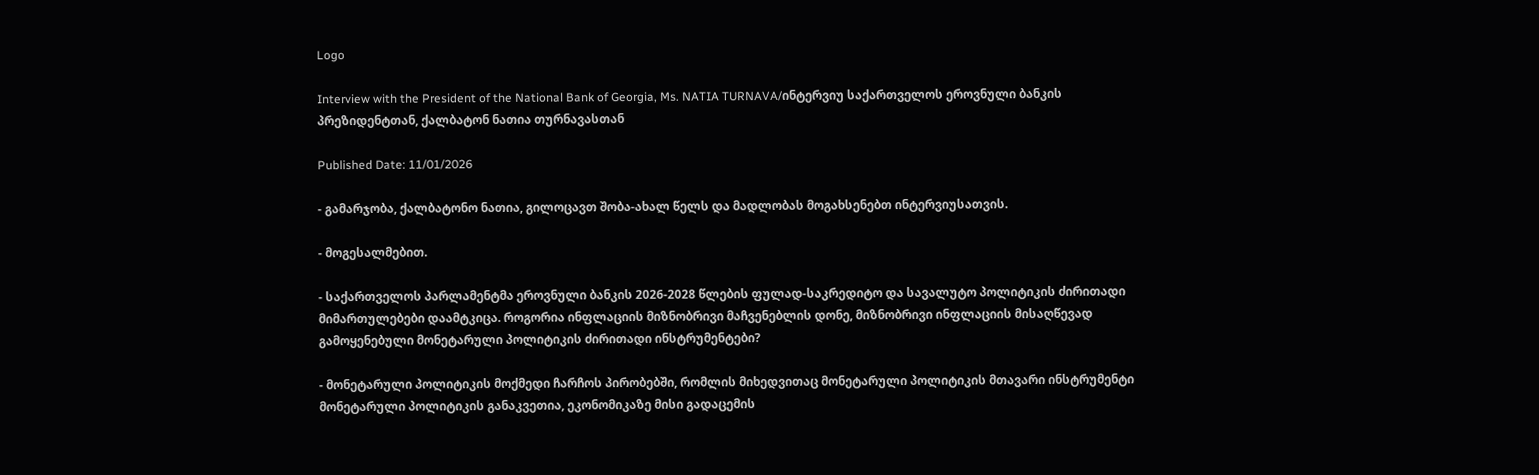Logo

Interview with the President of the National Bank of Georgia, Ms. NATIA TURNAVA/ინტერვიუ საქართველოს ეროვნული ბანკის პრეზიდენტთან, ქალბატონ ნათია თურნავასთან

Published Date: 11/01/2026

- გამარჯობა, ქალბატონო ნათია, გილოცავთ შობა-ახალ წელს და მადლობას მოგახსენებთ ინტერვიუსათვის.

- მოგესალმებით.

- საქართველოს პარლამენტმა ეროვნული ბანკის 2026-2028 წლების ფულად-საკრედიტო და სავალუტო პოლიტიკის ძირითადი მიმართულებები დაამტკიცა. როგორია ინფლაციის მიზნობრივი მაჩვენებლის დონე, მიზნობრივი ინფლაციის მისაღწევად გამოყენებული მონეტარული პოლიტიკის ძირითადი ინსტრუმენტები?

- მონეტარული პოლიტიკის მოქმედი ჩარჩოს პირობებში, რომლის მიხედვითაც მონეტარული პოლიტიკის მთავარი ინსტრუმენტი მონეტარული პოლიტიკის განაკვეთია, ეკონომიკაზე მისი გადაცემის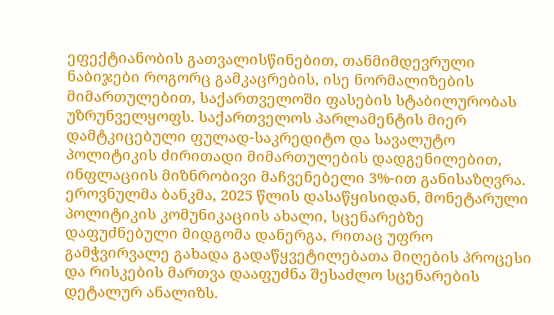ეფექტიანობის გათვალისწინებით, თანმიმდევრული ნაბიჯები როგორც გამკაცრების, ისე ნორმალიზების მიმართულებით, საქართველოში ფასების სტაბილურობას უზრუნველყოფს. საქართველოს პარლამენტის მიერ დამტკიცებული ფულად-საკრედიტო და სავალუტო პოლიტიკის ძირითადი მიმართულების დადგენილებით, ინფლაციის მიზნრობივი მაჩვენებელი 3%-ით განისაზღვრა. ეროვნულმა ბანკმა, 2025 წლის დასაწყისიდან, მონეტარული პოლიტიკის კომუნიკაციის ახალი, სცენარებზე დაფუძნებული მიდგომა დანერგა, რითაც უფრო გამჭვირვალე გახადა გადაწყვეტილებათა მიღების პროცესი და რისკების მართვა დააფუძნა შესაძლო სცენარების დეტალურ ანალიზს.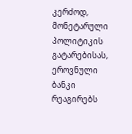კერძოდ, მონეტარული პოლიტიკის გატარებისას, ეროვნული ბანკი რეაგირებს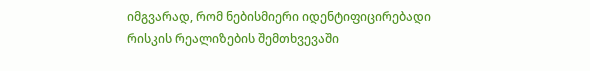იმგვარად, რომ ნებისმიერი იდენტიფიცირებადი რისკის რეალიზების შემთხვევაში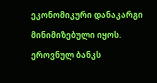ეკონომიკური დანაკარგი მინიმიზებული იყოს. ეროვნულ ბანკს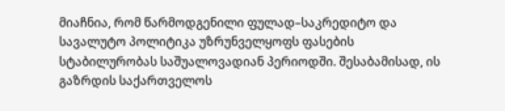მიაჩნია, რომ წარმოდგენილი ფულად–საკრედიტო და სავალუტო პოლიტიკა უზრუნველყოფს ფასების სტაბილურობას საშუალოვადიან პერიოდში. შესაბამისად, ის გაზრდის საქართველოს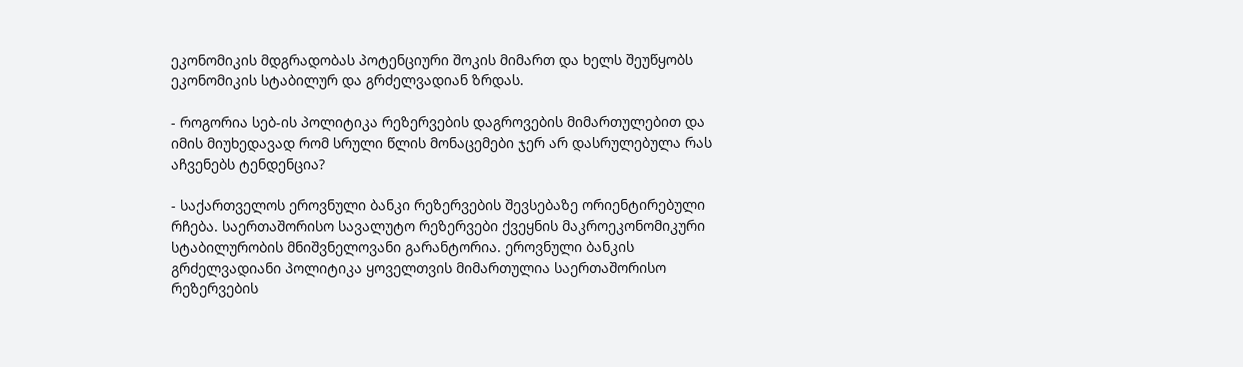ეკონომიკის მდგრადობას პოტენციური შოკის მიმართ და ხელს შეუწყობს ეკონომიკის სტაბილურ და გრძელვადიან ზრდას.

- როგორია სებ-ის პოლიტიკა რეზერვების დაგროვების მიმართულებით და იმის მიუხედავად რომ სრული წლის მონაცემები ჯერ არ დასრულებულა რას აჩვენებს ტენდენცია?

- საქართველოს ეროვნული ბანკი რეზერვების შევსებაზე ორიენტირებული რჩება. საერთაშორისო სავალუტო რეზერვები ქვეყნის მაკროეკონომიკური სტაბილურობის მნიშვნელოვანი გარანტორია. ეროვნული ბანკის გრძელვადიანი პოლიტიკა ყოველთვის მიმართულია საერთაშორისო რეზერვების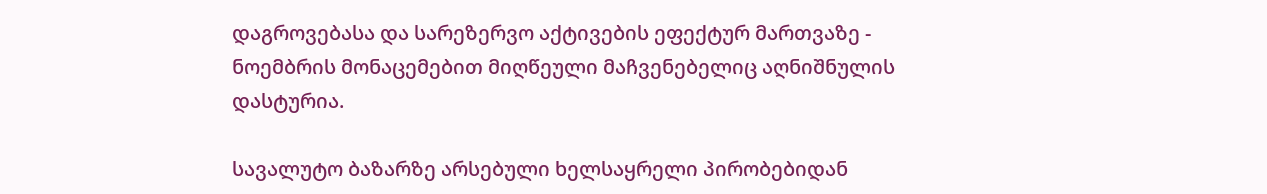დაგროვებასა და სარეზერვო აქტივების ეფექტურ მართვაზე - ნოემბრის მონაცემებით მიღწეული მაჩვენებელიც აღნიშნულის დასტურია.

სავალუტო ბაზარზე არსებული ხელსაყრელი პირობებიდან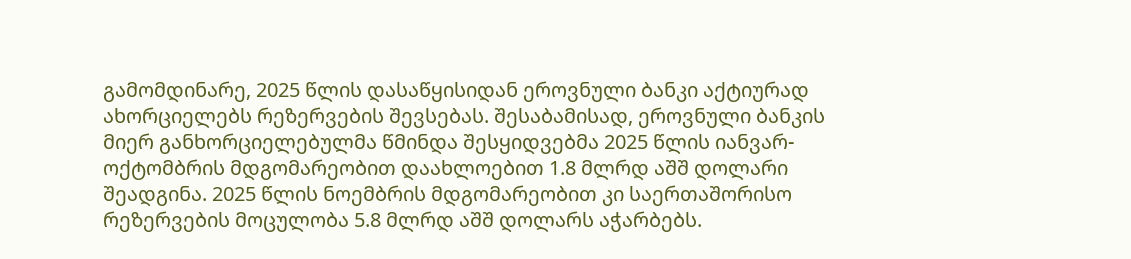გამომდინარე, 2025 წლის დასაწყისიდან ეროვნული ბანკი აქტიურად ახორციელებს რეზერვების შევსებას. შესაბამისად, ეროვნული ბანკის მიერ განხორციელებულმა წმინდა შესყიდვებმა 2025 წლის იანვარ-ოქტომბრის მდგომარეობით დაახლოებით 1.8 მლრდ აშშ დოლარი შეადგინა. 2025 წლის ნოემბრის მდგომარეობით კი საერთაშორისო რეზერვების მოცულობა 5.8 მლრდ აშშ დოლარს აჭარბებს.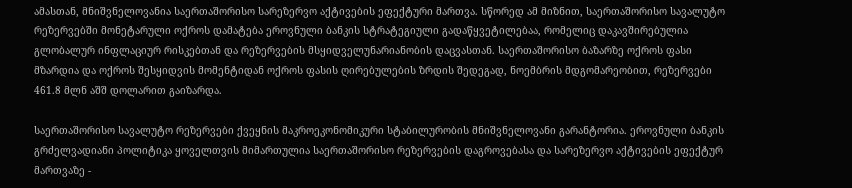ამასთან, მნიშვნელოვანია საერთაშორისო სარეზერვო აქტივების ეფექტური მართვა. სწორედ ამ მიზნით, საერთაშორისო სავალუტო რეზერვებში მონეტარული ოქროს დამატება ეროვნული ბანკის სტრატეგიული გადაწყვეტილებაა, რომელიც დაკავშირებულია გლობალურ ინფლაციურ რისკებთან და რეზერვების მსყიდველუნარიანობის დაცვასთან. საერთაშორისო ბაზარზე ოქროს ფასი მზარდია და ოქროს შესყიდვის მომენტიდან ოქროს ფასის ღირებულების ზრდის შედეგად, ნოემბრის მდგომარეობით, რეზერვები 461.8 მლნ აშშ დოლარით გაიზარდა.

საერთაშორისო სავალუტო რეზერვები ქვეყნის მაკროეკონომიკური სტაბილურობის მნიშვნელოვანი გარანტორია. ეროვნული ბანკის გრძელვადიანი პოლიტიკა ყოველთვის მიმართულია საერთაშორისო რეზერვების დაგროვებასა და სარეზერვო აქტივების ეფექტურ მართვაზე -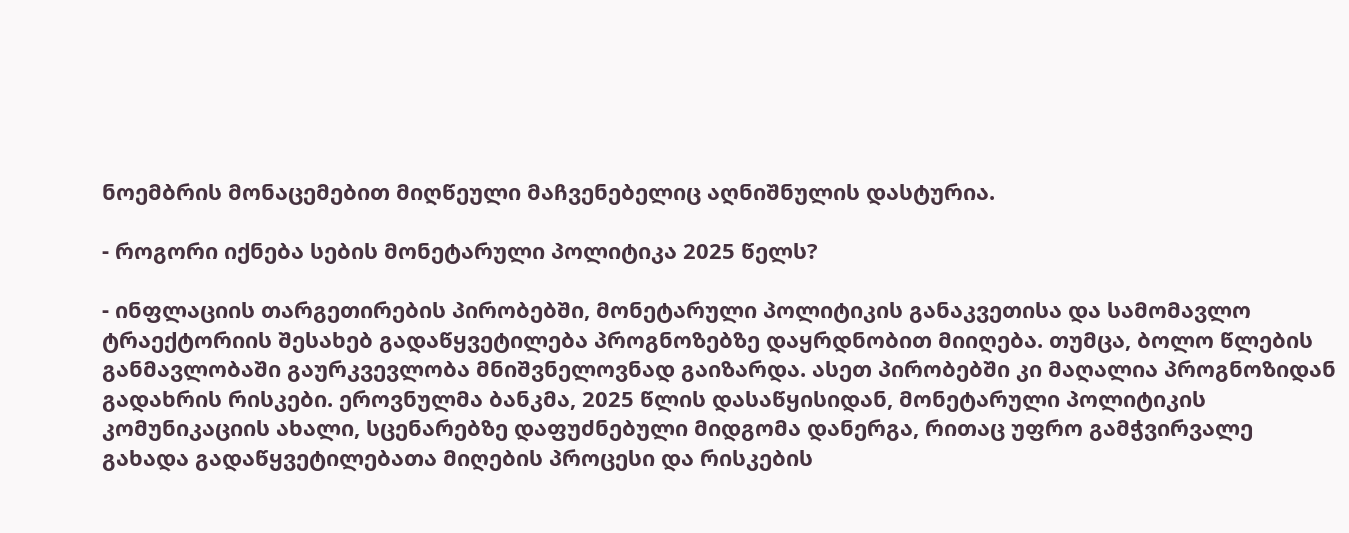ნოემბრის მონაცემებით მიღწეული მაჩვენებელიც აღნიშნულის დასტურია.

- როგორი იქნება სების მონეტარული პოლიტიკა 2025 წელს?

- ინფლაციის თარგეთირების პირობებში, მონეტარული პოლიტიკის განაკვეთისა და სამომავლო ტრაექტორიის შესახებ გადაწყვეტილება პროგნოზებზე დაყრდნობით მიიღება. თუმცა, ბოლო წლების განმავლობაში გაურკვევლობა მნიშვნელოვნად გაიზარდა. ასეთ პირობებში კი მაღალია პროგნოზიდან გადახრის რისკები. ეროვნულმა ბანკმა, 2025 წლის დასაწყისიდან, მონეტარული პოლიტიკის კომუნიკაციის ახალი, სცენარებზე დაფუძნებული მიდგომა დანერგა, რითაც უფრო გამჭვირვალე გახადა გადაწყვეტილებათა მიღების პროცესი და რისკების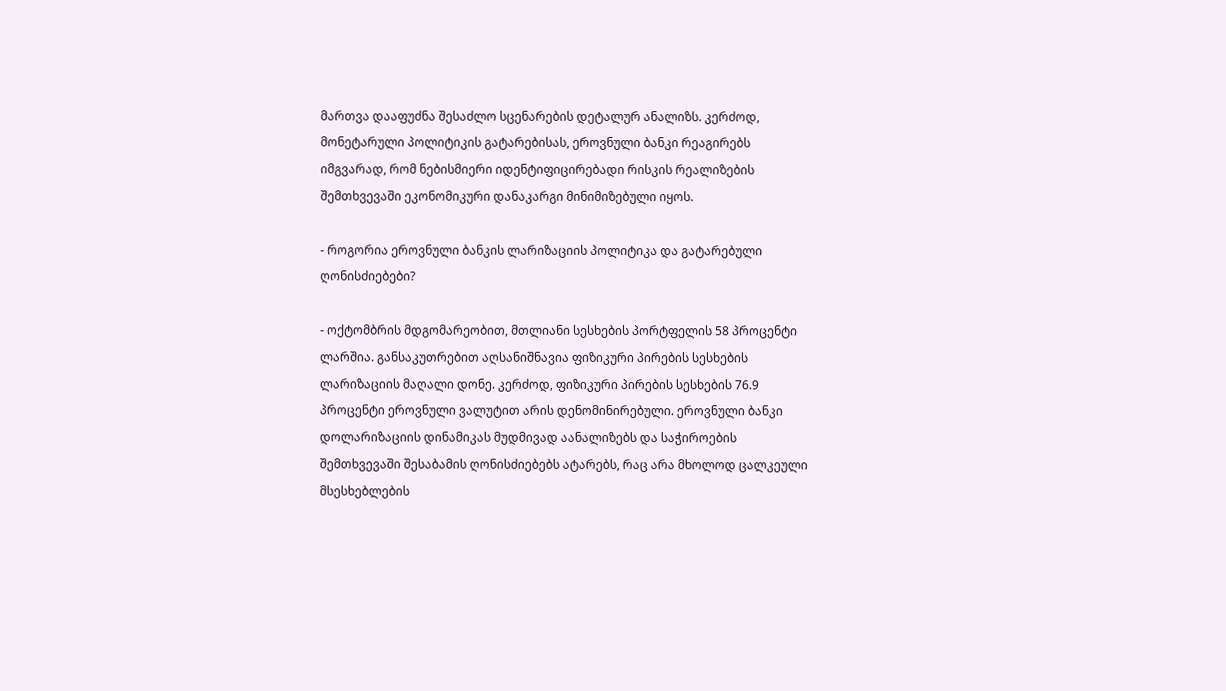მართვა დააფუძნა შესაძლო სცენარების დეტალურ ანალიზს. კერძოდ, მონეტარული პოლიტიკის გატარებისას, ეროვნული ბანკი რეაგირებს იმგვარად, რომ ნებისმიერი იდენტიფიცირებადი რისკის რეალიზების შემთხვევაში ეკონომიკური დანაკარგი მინიმიზებული იყოს.

- როგორია ეროვნული ბანკის ლარიზაციის პოლიტიკა და გატარებული ღონისძიებები?

- ოქტომბრის მდგომარეობით, მთლიანი სესხების პორტფელის 58 პროცენტი ლარშია. განსაკუთრებით აღსანიშნავია ფიზიკური პირების სესხების ლარიზაციის მაღალი დონე. კერძოდ, ფიზიკური პირების სესხების 76.9 პროცენტი ეროვნული ვალუტით არის დენომინირებული. ეროვნული ბანკი დოლარიზაციის დინამიკას მუდმივად აანალიზებს და საჭიროების შემთხვევაში შესაბამის ღონისძიებებს ატარებს, რაც არა მხოლოდ ცალკეული მსესხებლების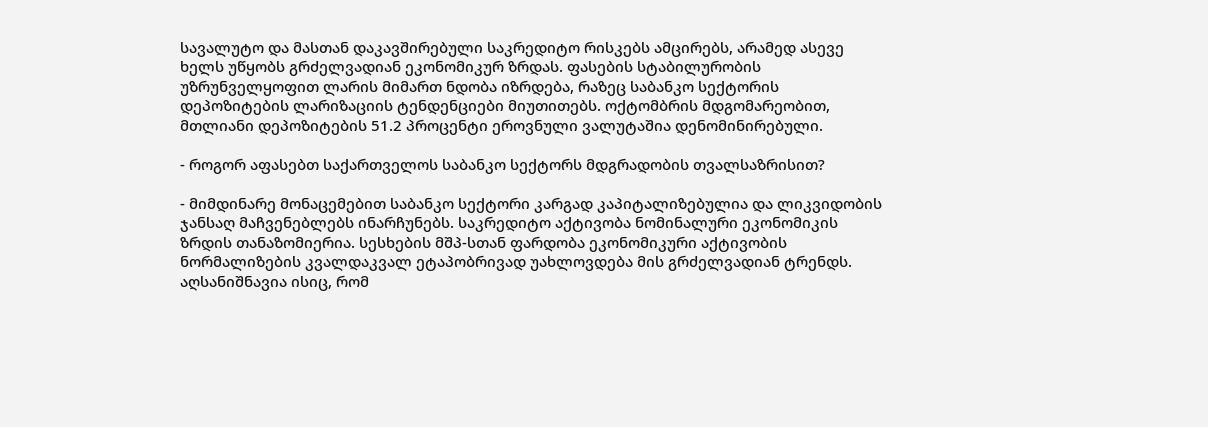სავალუტო და მასთან დაკავშირებული საკრედიტო რისკებს ამცირებს, არამედ ასევე ხელს უწყობს გრძელვადიან ეკონომიკურ ზრდას. ფასების სტაბილურობის უზრუნველყოფით ლარის მიმართ ნდობა იზრდება, რაზეც საბანკო სექტორის დეპოზიტების ლარიზაციის ტენდენციები მიუთითებს. ოქტომბრის მდგომარეობით, მთლიანი დეპოზიტების 51.2 პროცენტი ეროვნული ვალუტაშია დენომინირებული.

- როგორ აფასებთ საქართველოს საბანკო სექტორს მდგრადობის თვალსაზრისით?

- მიმდინარე მონაცემებით საბანკო სექტორი კარგად კაპიტალიზებულია და ლიკვიდობის ჯანსაღ მაჩვენებლებს ინარჩუნებს. საკრედიტო აქტივობა ნომინალური ეკონომიკის ზრდის თანაზომიერია. სესხების მშპ-სთან ფარდობა ეკონომიკური აქტივობის ნორმალიზების კვალდაკვალ ეტაპობრივად უახლოვდება მის გრძელვადიან ტრენდს. აღსანიშნავია ისიც, რომ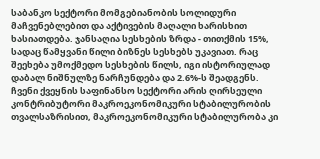საბანკო სექტორი მომგებიანობის სოლიდური მაჩვენებლებით და აქტივების მაღალი ხარისხით ხასიათდება. ჯანსაღია სესხების ზრდა - თითქმის 15%, სადაც წამყვანი წილი ბიზნეს სესხებს უკავიათ. რაც შეეხება უმოქმედო სესხების წილს, იგი ისტორიულად დაბალ ნიშნულზე ნარჩუნდება და 2.6%-ს შეადგენს. ჩვენი ქვეყნის საფინანსო სექტორი არის ღირსეული კონტრიბუტორი მაკროეკონომიკური სტაბილურობის თვალსაზრისით, მაკროეკონომიკური სტაბილურობა კი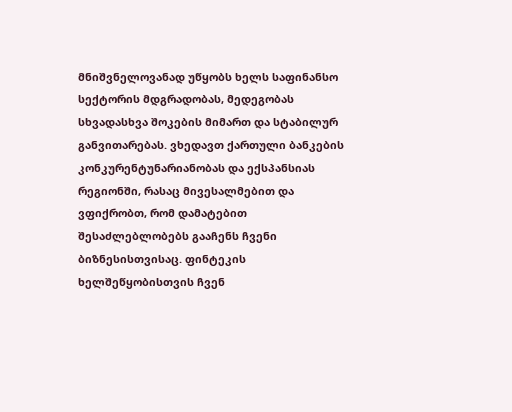მნიშვნელოვანად უწყობს ხელს საფინანსო სექტორის მდგრადობას, მედეგობას სხვადასხვა შოკების მიმართ და სტაბილურ განვითარებას. ვხედავთ ქართული ბანკების კონკურენტუნარიანობას და ექსპანსიას რეგიონში, რასაც მივესალმებით და ვფიქრობთ, რომ დამატებით შესაძლებლობებს გააჩენს ჩვენი ბიზნესისთვისაც. ფინტეკის ხელშეწყობისთვის ჩვენ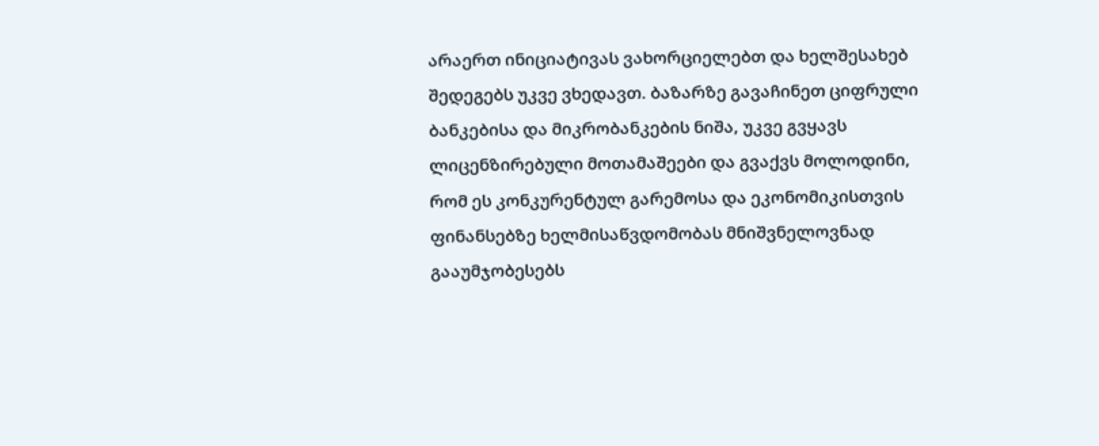არაერთ ინიციატივას ვახორციელებთ და ხელშესახებ შედეგებს უკვე ვხედავთ. ბაზარზე გავაჩინეთ ციფრული ბანკებისა და მიკრობანკების ნიშა, უკვე გვყავს ლიცენზირებული მოთამაშეები და გვაქვს მოლოდინი, რომ ეს კონკურენტულ გარემოსა და ეკონომიკისთვის ფინანსებზე ხელმისაწვდომობას მნიშვნელოვნად გააუმჯობესებს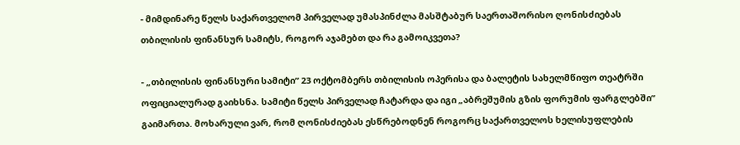- მიმდინარე წელს საქართველომ პირველად უმასპინძლა მასშტაბურ საერთაშორისო ღონისძიებას თბილისის ფინანსურ სამიტს, როგორ აჯამებთ და რა გამოიკვეთა?

- „თბილისის ფინანსური სამიტი” 23 ოქტომბერს თბილისის ოპერისა და ბალეტის სახელმწიფო თეატრში ოფიციალურად გაიხსნა. სამიტი წელს პირველად ჩატარდა და იგი „აბრეშუმის გზის ფორუმის ფარგლებში” გაიმართა. მოხარული ვარ, რომ ღონისძიებას ესწრებოდნენ როგორც საქართველოს ხელისუფლების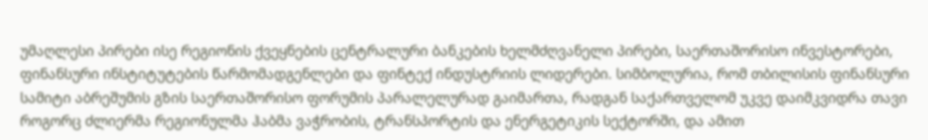უმაღლესი პირები ისე რეგიონის ქვეყნების ცენტრალური ბანკების ხელმძღვანელი პირები, საერთაშორისო ინვესტორები, ფინანსური ინსტიტუტების წარმომადგენლები და ფინტექ ინდუსტრიის ლიდერები. სიმბოლურია, რომ თბილისის ფინანსური სამიტი აბრეშუმის გზის საერთაშორისო ფორუმის პარალელურად გაიმართა, რადგან საქართველომ უკვე დაიმკვიდრა თავი როგორც ძლიერმა რეგიონულმა ჰაბმა ვაჭრობის, ტრანსპორტის და ენერგეტიკის სექტორში, და ამით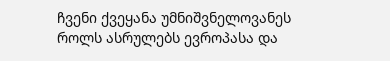ჩვენი ქვეყანა უმნიშვნელოვანეს როლს ასრულებს ევროპასა და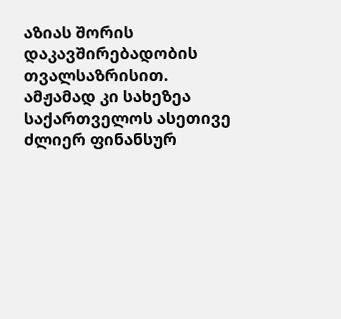აზიას შორის დაკავშირებადობის თვალსაზრისით. ამჟამად კი სახეზეა საქართველოს ასეთივე ძლიერ ფინანსურ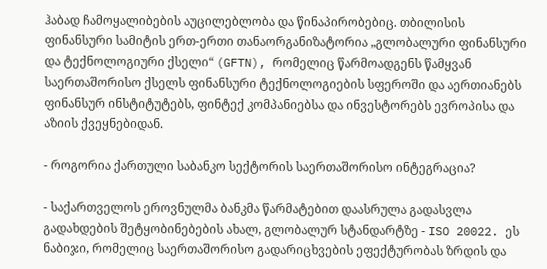ჰაბად ჩამოყალიბების აუცილებლობა და წინაპირობებიც. თბილისის ფინანსური სამიტის ერთ-ერთი თანაორგანიზატორია „გლობალური ფინანსური და ტექნოლოგიური ქსელი“ (GFTN), რომელიც წარმოადგენს წამყვან საერთაშორისო ქსელს ფინანსური ტექნოლოგიების სფეროში და აერთიანებს ფინანსურ ინსტიტუტებს, ფინტექ კომპანიებსა და ინვესტორებს ევროპისა და აზიის ქვეყნებიდან.

- როგორია ქართული საბანკო სექტორის საერთაშორისო ინტეგრაცია?

- საქართველოს ეროვნულმა ბანკმა წარმატებით დაასრულა გადასვლა გადახდების შეტყობინებების ახალ, გლობალურ სტანდარტზე - ISO 20022. ეს ნაბიჯი, რომელიც საერთაშორისო გადარიცხვების ეფექტურობას ზრდის და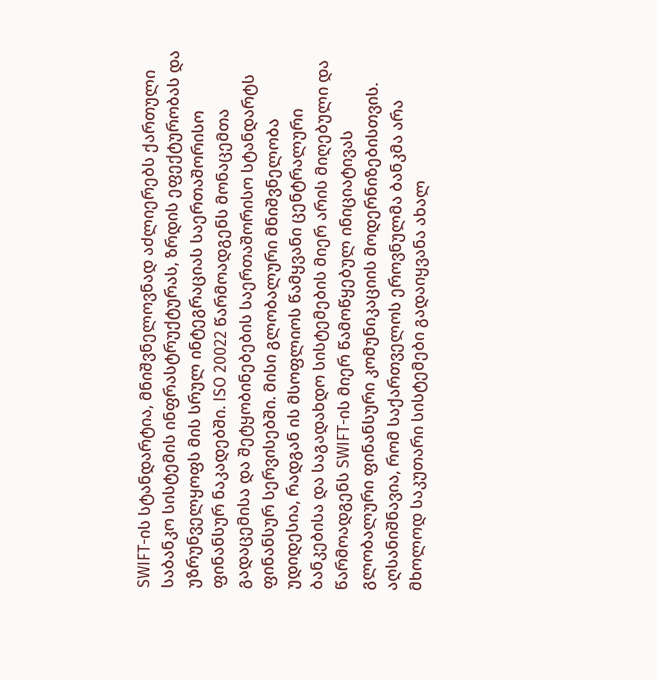SWIFT-ის სტანდარტია, მნიშვნელოვნად აძლიერებს ქართული საბანკო სისტემის ინფრასტრუქტურას, ზრდის ეფექტურობას და უზრუნველყოფს მის სრულ ინტეგრაციას საერთაშორისო ფინანსურ ნაკადებში. ISO 20022 წარმოადგენს მონაცემთა გადაცემისა და შეტყობინებების საერთაშორისო სტანდარტს ფინანსურ სერვისებში. მისი გლობალური მნიშვნელობა უდიდესია, რადგან ის მსოფლიოს წამყვანი ცენტრალური ბანკებისა და საგადახდო სისტემების მიერ არის მიღებული და წარმოადგენს SWIFT-ის მიერ წამოწყებულ ინიციატივას გლობალური ფინანსური კომუნიკაციის მოდერნიზებისთვის. აღსანიშნავია, რომ საქართველოს ეროვნულმა ბანკმა არა მხოლოდ საკუთარი სისტემები გადაიყვანა ახალ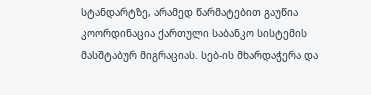სტანდარტზე, არამედ წარმატებით გაუწია კოორდინაცია ქართული საბანკო სისტემის მასშტაბურ მიგრაციას. სებ-ის მხარდაჭერა და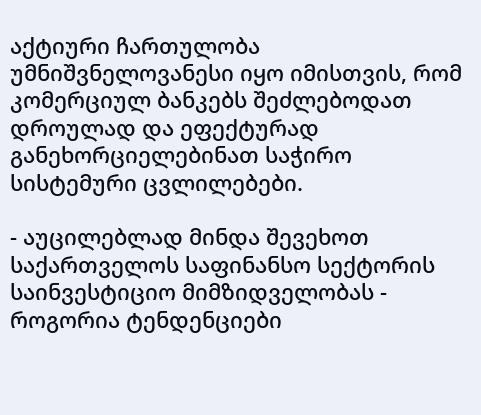აქტიური ჩართულობა უმნიშვნელოვანესი იყო იმისთვის, რომ კომერციულ ბანკებს შეძლებოდათ დროულად და ეფექტურად განეხორციელებინათ საჭირო სისტემური ცვლილებები.

- აუცილებლად მინდა შევეხოთ საქართველოს საფინანსო სექტორის საინვესტიციო მიმზიდველობას - როგორია ტენდენციები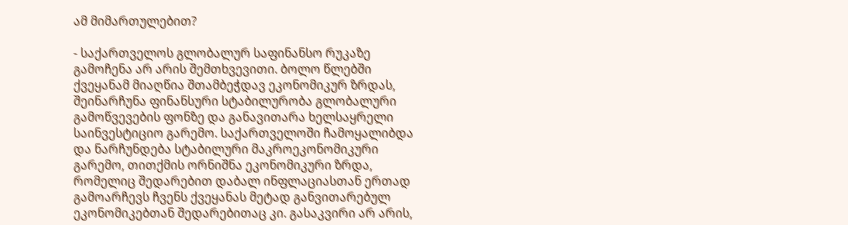ამ მიმართულებით?

- საქართველოს გლობალურ საფინანსო რუკაზე გამოჩენა არ არის შემთხვევითი. ბოლო წლებში ქვეყანამ მიაღწია შთამბეჭდავ ეკონომიკურ ზრდას, შეინარჩუნა ფინანსური სტაბილურობა გლობალური გამოწვევების ფონზე და განავითარა ხელსაყრელი საინვესტიციო გარემო. საქართველოში ჩამოყალიბდა და ნარჩუნდება სტაბილური მაკროეკონომიკური გარემო, თითქმის ორნიშნა ეკონომიკური ზრდა, რომელიც შედარებით დაბალ ინფლაციასთან ერთად გამოარჩევს ჩვენს ქვეყანას მეტად განვითარებულ ეკონომიკებთან შედარებითაც კი. გასაკვირი არ არის,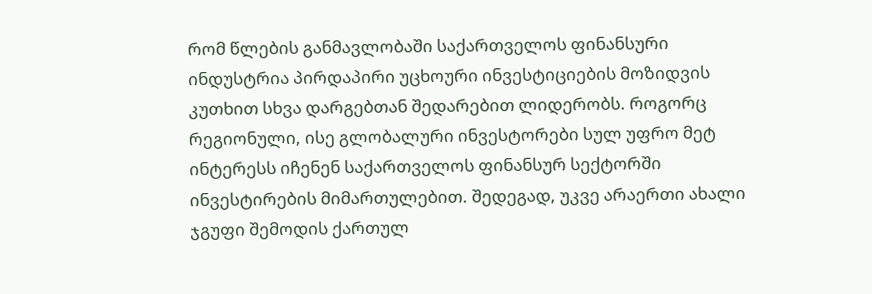რომ წლების განმავლობაში საქართველოს ფინანსური ინდუსტრია პირდაპირი უცხოური ინვესტიციების მოზიდვის კუთხით სხვა დარგებთან შედარებით ლიდერობს. როგორც რეგიონული, ისე გლობალური ინვესტორები სულ უფრო მეტ ინტერესს იჩენენ საქართველოს ფინანსურ სექტორში ინვესტირების მიმართულებით. შედეგად, უკვე არაერთი ახალი ჯგუფი შემოდის ქართულ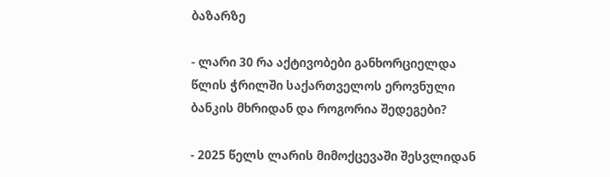ბაზარზე

- ლარი 30 რა აქტივობები განხორციელდა წლის ჭრილში საქართველოს ეროვნული ბანკის მხრიდან და როგორია შედეგები?

- 2025 წელს ლარის მიმოქცევაში შესვლიდან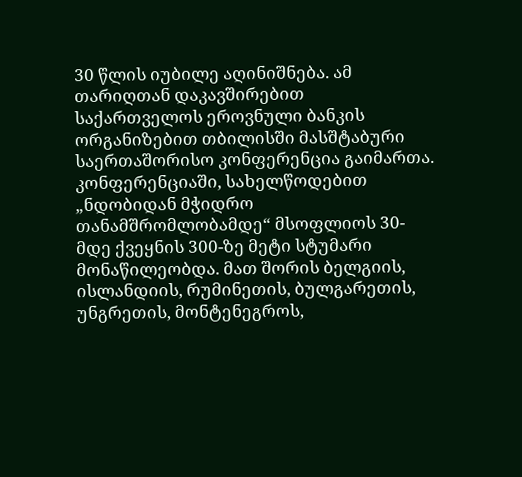30 წლის იუბილე აღინიშნება. ამ თარიღთან დაკავშირებით საქართველოს ეროვნული ბანკის ორგანიზებით თბილისში მასშტაბური საერთაშორისო კონფერენცია გაიმართა. კონფერენციაში, სახელწოდებით „ნდობიდან მჭიდრო თანამშრომლობამდე“ მსოფლიოს 30-მდე ქვეყნის 300-ზე მეტი სტუმარი მონაწილეობდა. მათ შორის ბელგიის, ისლანდიის, რუმინეთის, ბულგარეთის, უნგრეთის, მონტენეგროს,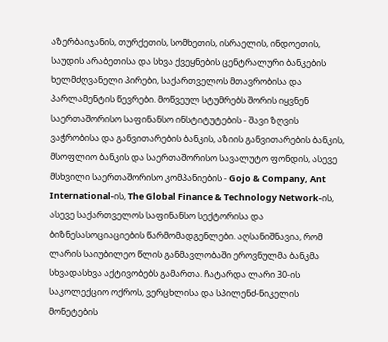აზერბაიჯანის, თურქეთის, სომხეთის, ისრაელის, ინდოეთის, საუდის არაბეთისა და სხვა ქვეყნების ცენტრალური ბანკების ხელმძღვანელი პირები, საქართველოს მთავრობისა და პარლამენტის წევრები. მოწვეულ სტუმრებს შორის იყვნენ საერთაშორისო საფინანსო ინსტიტუტების - შავი ზღვის ვაჭრობისა და განვითარების ბანკის, აზიის განვითარების ბანკის, მსოფლიო ბანკის და საერთაშორისო სავალუტო ფონდის, ასევე მსხვილი საერთაშორისო კომპანიების - Gojo & Company, Ant International-ის, The Global Finance & Technology Network-ის, ასევე საქართველოს საფინანსო სექტორისა და ბიზნესასოციაციების წარმომადგენლები. აღსანიშნავია, რომ ლარის საიუბილეო წლის განმავლობაში ეროვნულმა ბანკმა სხვადასხვა აქტივობებს გამართა. ჩატარდა ლარი 30-ის საკოლექციო ოქროს, ვერცხლისა და სპილენძ-ნიკელის მონეტების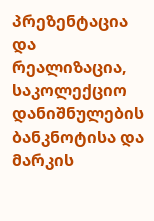პრეზენტაცია და რეალიზაცია, საკოლექციო დანიშნულების ბანკნოტისა და მარკის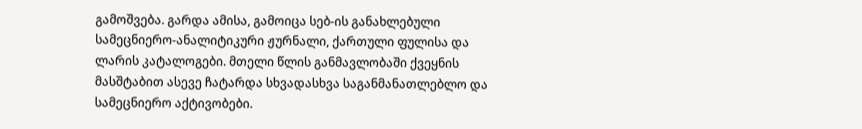გამოშვება. გარდა ამისა, გამოიცა სებ-ის განახლებული სამეცნიერო-ანალიტიკური ჟურნალი, ქართული ფულისა და ლარის კატალოგები. მთელი წლის განმავლობაში ქვეყნის მასშტაბით ასევე ჩატარდა სხვადასხვა საგანმანათლებლო და სამეცნიერო აქტივობები.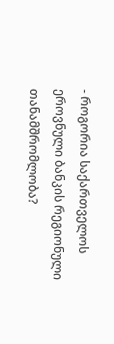- როგორია საქართველოს ეროვნული ბანკის რეგიონული თანამშრომლობა?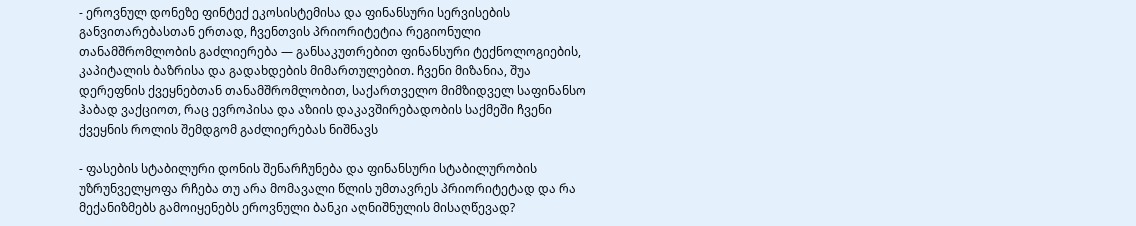- ეროვნულ დონეზე ფინტექ ეკოსისტემისა და ფინანსური სერვისების განვითარებასთან ერთად, ჩვენთვის პრიორიტეტია რეგიონული თანამშრომლობის გაძლიერება — განსაკუთრებით ფინანსური ტექნოლოგიების, კაპიტალის ბაზრისა და გადახდების მიმართულებით. ჩვენი მიზანია, შუა დერეფნის ქვეყნებთან თანამშრომლობით, საქართველო მიმზიდველ საფინანსო ჰაბად ვაქციოთ, რაც ევროპისა და აზიის დაკავშირებადობის საქმეში ჩვენი ქვეყნის როლის შემდგომ გაძლიერებას ნიშნავს

- ფასების სტაბილური დონის შენარჩუნება და ფინანსური სტაბილურობის უზრუნველყოფა რჩება თუ არა მომავალი წლის უმთავრეს პრიორიტეტად და რა მექანიზმებს გამოიყენებს ეროვნული ბანკი აღნიშნულის მისაღწევად?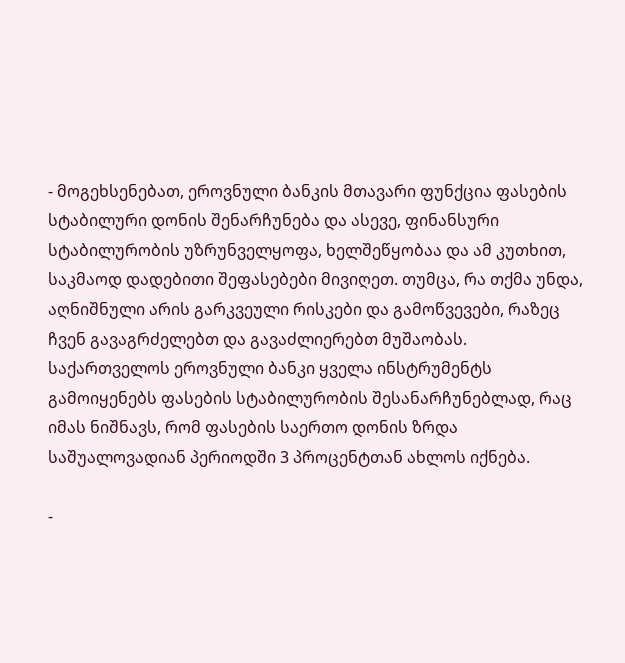- მოგეხსენებათ, ეროვნული ბანკის მთავარი ფუნქცია ფასების სტაბილური დონის შენარჩუნება და ასევე, ფინანსური სტაბილურობის უზრუნველყოფა, ხელშეწყობაა და ამ კუთხით, საკმაოდ დადებითი შეფასებები მივიღეთ. თუმცა, რა თქმა უნდა, აღნიშნული არის გარკვეული რისკები და გამოწვევები, რაზეც ჩვენ გავაგრძელებთ და გავაძლიერებთ მუშაობას. საქართველოს ეროვნული ბანკი ყველა ინსტრუმენტს გამოიყენებს ფასების სტაბილურობის შესანარჩუნებლად, რაც იმას ნიშნავს, რომ ფასების საერთო დონის ზრდა საშუალოვადიან პერიოდში 3 პროცენტთან ახლოს იქნება.

-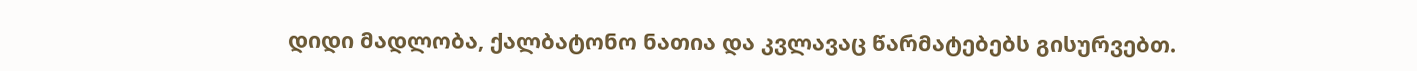დიდი მადლობა, ქალბატონო ნათია და კვლავაც წარმატებებს გისურვებთ.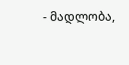- მადლობა,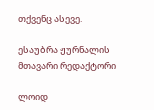თქვენც ასევე.

ესაუბრა ჟურნალის მთავარი რედაქტორი

ლოიდ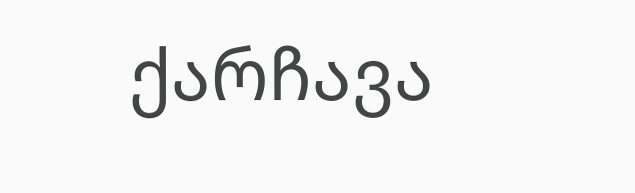ქარჩავა